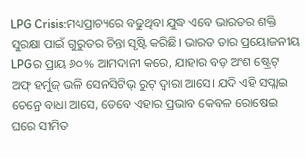LPG Crisis:ମଧ୍ୟପ୍ରାଚ୍ୟରେ ବଢୁଥିବା ଯୁଦ୍ଧ ଏବେ ଭାରତର ଶକ୍ତି ସୁରକ୍ଷା ପାଇଁ ଗୁରୁତର ଚିନ୍ତା ସୃଷ୍ଟି କରିଛି। ଭାରତ ତାର ପ୍ରୟୋଜନୀୟ LPGର ପ୍ରାୟ ୬୦% ଆମଦାନୀ କରେ, ଯାହାର ବଡ଼ ଅଂଶ ଷ୍ଟ୍ରେଟ୍ ଅଫ୍ ହର୍ମୁଜ୍ ଭଳି ସେନସିଟିଭ୍ ରୁଟ୍ ଦ୍ୱାରା ଆସେ। ଯଦି ଏହି ସପ୍ଲାଇ ଚେନ୍ରେ ବାଧା ଆସେ, ତେବେ ଏହାର ପ୍ରଭାବ କେବଳ ରୋଷେଇ ଘରେ ସୀମିତ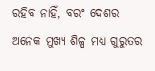ରହିବ ନାହିଁ, ବରଂ ଦେଶର ଅନେକ ମୁଖ୍ୟ ଶିଳ୍ପ ମଧ୍ୟ ଗୁରୁତର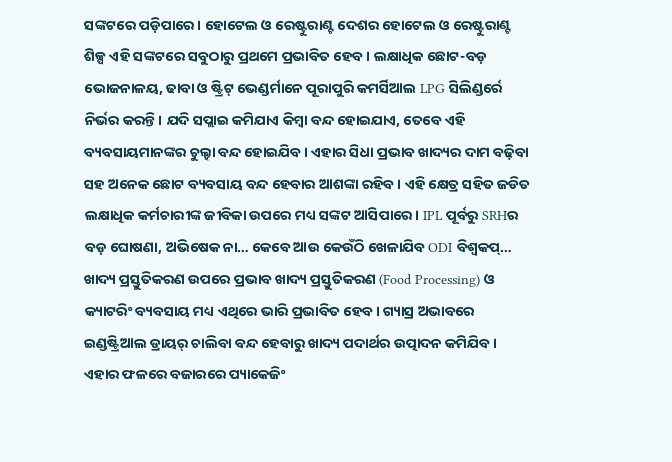ସଙ୍କଟରେ ପଡ଼ିପାରେ। ହୋଟେଲ ଓ ରେଷ୍ଟୁରାଣ୍ଟ ଦେଶର ହୋଟେଲ ଓ ରେଷ୍ଟୁରାଣ୍ଟ ଶିଳ୍ପ ଏହି ସଙ୍କଟରେ ସବୁଠାରୁ ପ୍ରଥମେ ପ୍ରଭାବିତ ହେବ। ଲକ୍ଷାଧିକ ଛୋଟ-ବଡ଼ ଭୋଜନାଳୟ, ଢାବା ଓ ଷ୍ଟ୍ରିଟ୍ ଭେଣ୍ଡର୍ମାନେ ପୂରାପୁରି କମର୍ସିଆଲ LPG ସିଲିଣ୍ଡର୍ରେ ନିର୍ଭର କରନ୍ତି। ଯଦି ସପ୍ଲାଇ କମିଯାଏ କିମ୍ବା ବନ୍ଦ ହୋଇଯାଏ, ତେବେ ଏହି ବ୍ୟବସାୟମାନଙ୍କର ଚୁଲ୍ହା ବନ୍ଦ ହୋଇଯିବ। ଏହାର ସିଧା ପ୍ରଭାବ ଖାଦ୍ୟର ଦାମ ବଢ଼ିବା ସହ ଅନେକ ଛୋଟ ବ୍ୟବସାୟ ବନ୍ଦ ହେବାର ଆଶଙ୍କା ରହିବ । ଏହି କ୍ଷେତ୍ର ସହିତ ଜଡିତ ଲକ୍ଷାଧିକ କର୍ମଚାରୀଙ୍କ ଜୀବିକା ଉପରେ ମଧ୍ୟ ସଙ୍କଟ ଆସିପାରେ। IPL ପୂର୍ବରୁ SRHର ବଡ଼ ଘୋଷଣା, ଅଭିଷେକ ନା… କେବେ ଆଉ କେଉଁଠି ଖେଳାଯିବ ODI ବିଶ୍ଵକପ୍… ଖାଦ୍ୟ ପ୍ରସ୍ତୁତିକରଣ ଉପରେ ପ୍ରଭାବ ଖାଦ୍ୟ ପ୍ରସ୍ତୁତିକରଣ (Food Processing) ଓ କ୍ୟାଟରିଂ ବ୍ୟବସାୟ ମଧ୍ୟ ଏଥିରେ ଭାରି ପ୍ରଭାବିତ ହେବ। ଗ୍ୟାସ୍ର ଅଭାବରେ ଇଣ୍ଡଷ୍ଟ୍ରିଆଲ ଡ୍ରାୟର୍ ଚାଲିବା ବନ୍ଦ ହେବାରୁ ଖାଦ୍ୟ ପଦାର୍ଥର ଉତ୍ପାଦନ କମିଯିବ। ଏହାର ଫଳରେ ବଜାରରେ ପ୍ୟାକେଜିଂ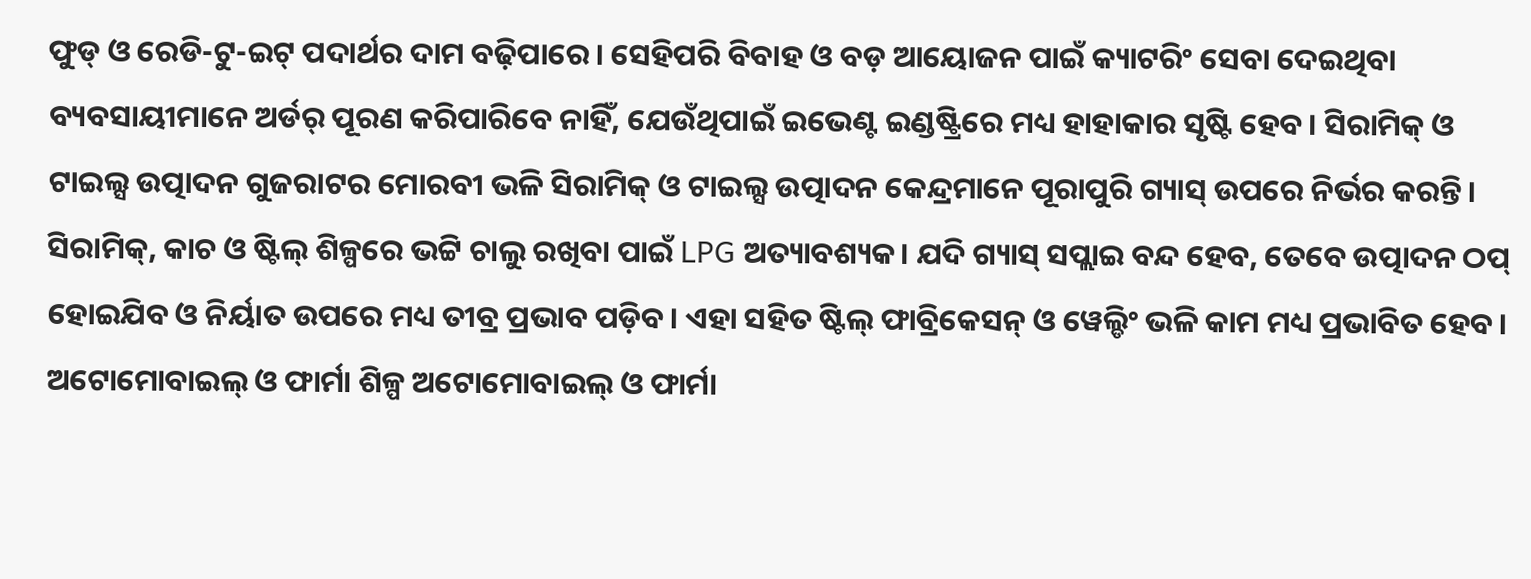ଫୁଡ୍ ଓ ରେଡି-ଟୁ-ଇଟ୍ ପଦାର୍ଥର ଦାମ ବଢ଼ିପାରେ। ସେହିପରି ବିବାହ ଓ ବଡ଼ ଆୟୋଜନ ପାଇଁ କ୍ୟାଟରିଂ ସେବା ଦେଇଥିବା ବ୍ୟବସାୟୀମାନେ ଅର୍ଡର୍ ପୂରଣ କରିପାରିବେ ନାହିଁ, ଯେଉଁଥିପାଇଁ ଇଭେଣ୍ଟ ଇଣ୍ଡଷ୍ଟ୍ରିରେ ମଧ୍ୟ ହାହାକାର ସୃଷ୍ଟି ହେବ। ସିରାମିକ୍ ଓ ଟାଇଲ୍ସ ଉତ୍ପାଦନ ଗୁଜରାଟର ମୋରବୀ ଭଳି ସିରାମିକ୍ ଓ ଟାଇଲ୍ସ ଉତ୍ପାଦନ କେନ୍ଦ୍ରମାନେ ପୂରାପୁରି ଗ୍ୟାସ୍ ଉପରେ ନିର୍ଭର କରନ୍ତି। ସିରାମିକ୍, କାଚ ଓ ଷ୍ଟିଲ୍ ଶିଳ୍ପରେ ଭଟ୍ଟି ଚାଲୁ ରଖିବା ପାଇଁ LPG ଅତ୍ୟାବଶ୍ୟକ। ଯଦି ଗ୍ୟାସ୍ ସପ୍ଲାଇ ବନ୍ଦ ହେବ, ତେବେ ଉତ୍ପାଦନ ଠପ୍ ହୋଇଯିବ ଓ ନିର୍ୟାତ ଉପରେ ମଧ୍ୟ ତୀବ୍ର ପ୍ରଭାବ ପଡ଼ିବ। ଏହା ସହିତ ଷ୍ଟିଲ୍ ଫାବ୍ରିକେସନ୍ ଓ ୱେଲ୍ଡିଂ ଭଳି କାମ ମଧ୍ୟ ପ୍ରଭାବିତ ହେବ। ଅଟୋମୋବାଇଲ୍ ଓ ଫାର୍ମା ଶିଳ୍ପ ଅଟୋମୋବାଇଲ୍ ଓ ଫାର୍ମା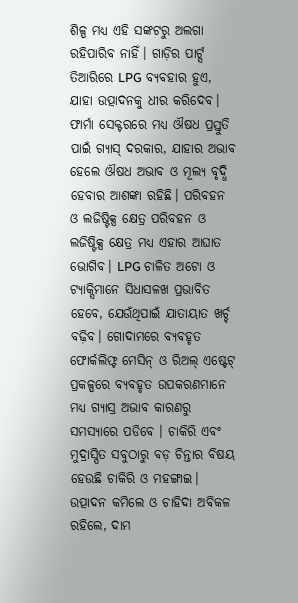ଶିଳ୍ପ ମଧ୍ୟ ଏହି ସଙ୍କଟରୁ ଅଲଗା ରହିପାରିବ ନାହିଁ। ଗାଡ଼ିର ପାର୍ଟ୍ସ ତିଆରିରେ LPG ବ୍ୟବହାର ହୁଏ, ଯାହା ଉତ୍ପାଦନକୁ ଧୀର କରିଦେବ। ଫାର୍ମା ସେକ୍ଟରରେ ମଧ୍ୟ ଔଷଧ ପ୍ରସ୍ତୁତି ପାଇଁ ଗ୍ୟାସ୍ ଦରକାର, ଯାହାର ଅଭାବ ହେଲେ ଔଷଧ ଅଭାବ ଓ ମୂଲ୍ୟ ବୃଦ୍ଧି ହେବାର ଆଶଙ୍କା ରହିଛି। ପରିବହନ ଓ ଲଜିଷ୍ଟିକ୍ସ କ୍ଷେତ୍ର ପରିବହନ ଓ ଲଜିଷ୍ଟିକ୍ସ କ୍ଷେତ୍ର ମଧ୍ୟ ଏହାର ଆଘାତ ଭୋଗିବ। LPG ଚାଳିତ ଅଟୋ ଓ ଟ୍ୟାକ୍ସିମାନେ ସିଧାସଳଖ ପ୍ରଭାବିତ ହେବେ, ଯେଉଁଥିପାଇଁ ଯାତାୟାତ ଖର୍ଚ୍ଚ ବଢ଼ିବ। ଗୋଦାମରେ ବ୍ୟବହୃତ ଫୋର୍କଲିଫ୍ଟ ମେସିନ୍ ଓ ରିଅଲ୍ ଏଷ୍ଟେଟ୍ ପ୍ରକଳ୍ପରେ ବ୍ୟବହୃତ ଉପକରଣମାନେ ମଧ୍ୟ ଗ୍ୟାସ୍ର ଅଭାବ କାରଣରୁ ସମସ୍ୟାରେ ପଡିବେ । ଚାକିରି ଏବଂ ମୁଦ୍ରାସ୍ପିତ ସବୁଠାରୁ ବଡ଼ ଚିନ୍ତାର ବିଷୟ ହେଉଛି ଚାକିରି ଓ ମହଙ୍ଗାଇ। ଉତ୍ପାଦନ କମିଲେ ଓ ଚାହିଦା ଅବିକଳ ରହିଲେ, ଦାମ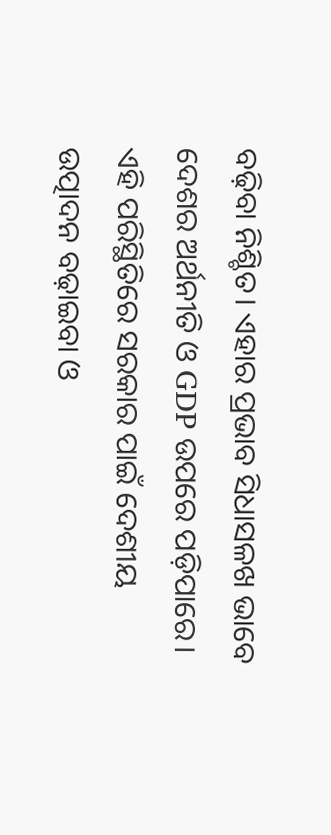ବଢ଼ିବା ନିଶ୍ଚିତ। ଏହାର ପ୍ରଭାବ ସିଧାସଳଖ ଭାବେ ଦେଶର ଅର୍ଥନୀତି ଓ GDP ଉପରେ ପଡ଼ିପାରେ। ଏହି ପରିସ୍ଥିତିରେ ସରକାର ପାଇଁ ଦେଶୀୟ ଉତ୍ପାଦନ ବଢ଼ାଇବା ଓ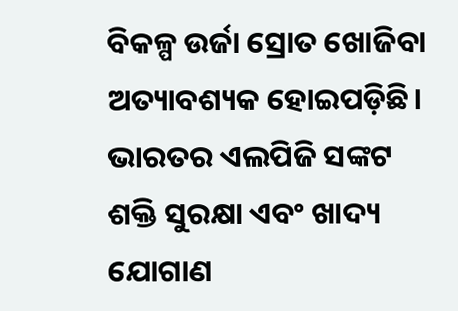ବିକଳ୍ପ ଉର୍ଜା ସ୍ରୋତ ଖୋଜିବା ଅତ୍ୟାବଶ୍ୟକ ହୋଇପଡ଼ିଛି।
ଭାରତର ଏଲପିଜି ସଙ୍କଟ ଶକ୍ତି ସୁରକ୍ଷା ଏବଂ ଖାଦ୍ୟ ଯୋଗାଣ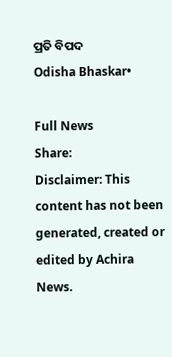ପ୍ରତି ବିପଦ
Odisha Bhaskar•

Full News
Share:
Disclaimer: This content has not been generated, created or edited by Achira News.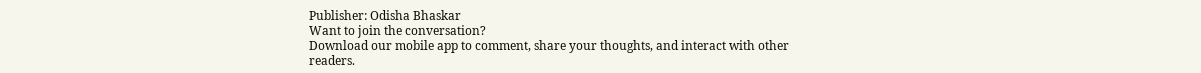Publisher: Odisha Bhaskar
Want to join the conversation?
Download our mobile app to comment, share your thoughts, and interact with other readers.